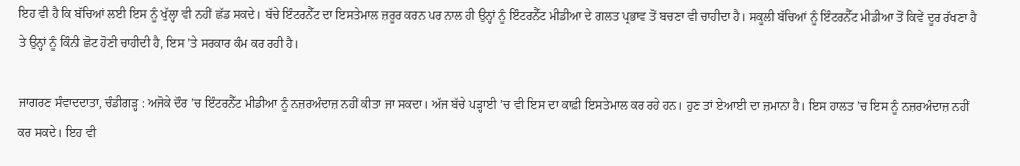ਇਹ ਵੀ ਹੈ ਕਿ ਬੱਚਿਆਂ ਲਈ ਇਸ ਨੂੰ ਖੁੱਲ੍ਹਾ ਵੀ ਨਹੀਂ ਛੱਡ ਸਕਦੇ। ਬੱਚੇ ਇੰਟਰਨੈੱਟ ਦਾ ਇਸਤੇਮਾਲ ਜ਼ਰੂਰ ਕਰਨ ਪਰ ਨਾਲ ਹੀ ਉਨ੍ਹਾਂ ਨੂੰ ਇੰਟਰਨੈੱਟ ਮੀਡੀਆ ਦੇ ਗਲਤ ਪ੍ਰਭਾਵ ਤੋਂ ਬਚਣਾ ਵੀ ਚਾਹੀਦਾ ਹੈ। ਸਕੂਲੀ ਬੱਚਿਆਂ ਨੂੰ ਇੰਟਰਨੈੱਟ ਮੀਡੀਆ ਤੋਂ ਕਿਵੇਂ ਦੂਰ ਰੱਖਣਾ ਹੈ ਤੇ ਉਨ੍ਹਾਂ ਨੂੰ ਕਿੰਨੀ ਛੋਟ ਹੋਣੀ ਚਾਹੀਦੀ ਹੈ, ਇਸ ’ਤੇ ਸਰਕਾਰ ਕੰਮ ਕਰ ਰਹੀ ਹੈ।

ਜਾਗਰਣ ਸੰਵਾਦਦਾਤਾ, ਚੰਡੀਗੜ੍ਹ : ਅਜੋਕੇ ਦੌਰ ’ਚ ਇੰਟਰਨੈੱਟ ਮੀਡੀਆ ਨੂੰ ਨਜ਼ਰਅੰਦਾਜ਼ ਨਹੀਂ ਕੀਤਾ ਜਾ ਸਕਦਾ। ਅੱਜ ਬੱਚੇ ਪੜ੍ਹਾਈ ’ਚ ਵੀ ਇਸ ਦਾ ਕਾਫ਼ੀ ਇਸਤੇਮਾਲ ਕਰ ਰਹੇ ਹਨ। ਹੁਣ ਤਾਂ ਏਆਈ ਦਾ ਜ਼ਮਾਨਾ ਹੈ। ਇਸ ਹਾਲਤ ’ਚ ਇਸ ਨੂੰ ਨਜ਼ਰਅੰਦਾਜ਼ ਨਹੀਂ ਕਰ ਸਕਦੇ। ਇਹ ਵੀ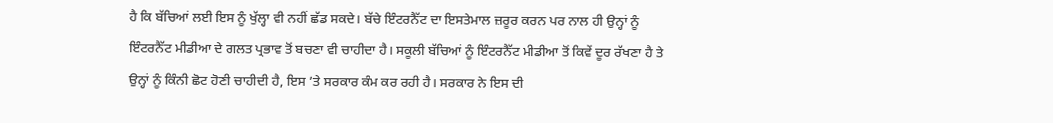ਹੈ ਕਿ ਬੱਚਿਆਂ ਲਈ ਇਸ ਨੂੰ ਖੁੱਲ੍ਹਾ ਵੀ ਨਹੀਂ ਛੱਡ ਸਕਦੇ। ਬੱਚੇ ਇੰਟਰਨੈੱਟ ਦਾ ਇਸਤੇਮਾਲ ਜ਼ਰੂਰ ਕਰਨ ਪਰ ਨਾਲ ਹੀ ਉਨ੍ਹਾਂ ਨੂੰ ਇੰਟਰਨੈੱਟ ਮੀਡੀਆ ਦੇ ਗਲਤ ਪ੍ਰਭਾਵ ਤੋਂ ਬਚਣਾ ਵੀ ਚਾਹੀਦਾ ਹੈ। ਸਕੂਲੀ ਬੱਚਿਆਂ ਨੂੰ ਇੰਟਰਨੈੱਟ ਮੀਡੀਆ ਤੋਂ ਕਿਵੇਂ ਦੂਰ ਰੱਖਣਾ ਹੈ ਤੇ ਉਨ੍ਹਾਂ ਨੂੰ ਕਿੰਨੀ ਛੋਟ ਹੋਣੀ ਚਾਹੀਦੀ ਹੈ, ਇਸ ’ਤੇ ਸਰਕਾਰ ਕੰਮ ਕਰ ਰਹੀ ਹੈ। ਸਰਕਾਰ ਨੇ ਇਸ ਦੀ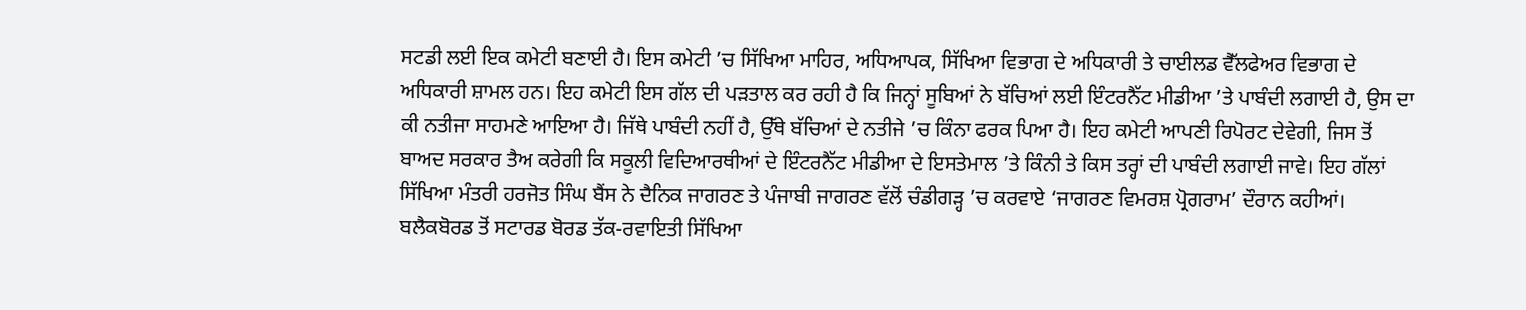ਸਟਡੀ ਲਈ ਇਕ ਕਮੇਟੀ ਬਣਾਈ ਹੈ। ਇਸ ਕਮੇਟੀ ’ਚ ਸਿੱਖਿਆ ਮਾਹਿਰ, ਅਧਿਆਪਕ, ਸਿੱਖਿਆ ਵਿਭਾਗ ਦੇ ਅਧਿਕਾਰੀ ਤੇ ਚਾਈਲਡ ਵੈੱਲਫੇਅਰ ਵਿਭਾਗ ਦੇ ਅਧਿਕਾਰੀ ਸ਼ਾਮਲ ਹਨ। ਇਹ ਕਮੇਟੀ ਇਸ ਗੱਲ ਦੀ ਪੜਤਾਲ ਕਰ ਰਹੀ ਹੈ ਕਿ ਜਿਨ੍ਹਾਂ ਸੂਬਿਆਂ ਨੇ ਬੱਚਿਆਂ ਲਈ ਇੰਟਰਨੈੱਟ ਮੀਡੀਆ ’ਤੇ ਪਾਬੰਦੀ ਲਗਾਈ ਹੈ, ਉਸ ਦਾ ਕੀ ਨਤੀਜਾ ਸਾਹਮਣੇ ਆਇਆ ਹੈ। ਜਿੱਥੇ ਪਾਬੰਦੀ ਨਹੀਂ ਹੈ, ਉੱਥੇ ਬੱਚਿਆਂ ਦੇ ਨਤੀਜੇ ’ਚ ਕਿੰਨਾ ਫਰਕ ਪਿਆ ਹੈ। ਇਹ ਕਮੇਟੀ ਆਪਣੀ ਰਿਪੋਰਟ ਦੇਵੇਗੀ, ਜਿਸ ਤੋਂ ਬਾਅਦ ਸਰਕਾਰ ਤੈਅ ਕਰੇਗੀ ਕਿ ਸਕੂਲੀ ਵਿਦਿਆਰਥੀਆਂ ਦੇ ਇੰਟਰਨੈੱਟ ਮੀਡੀਆ ਦੇ ਇਸਤੇਮਾਲ ’ਤੇ ਕਿੰਨੀ ਤੇ ਕਿਸ ਤਰ੍ਹਾਂ ਦੀ ਪਾਬੰਦੀ ਲਗਾਈ ਜਾਵੇ। ਇਹ ਗੱਲਾਂ ਸਿੱਖਿਆ ਮੰਤਰੀ ਹਰਜੋਤ ਸਿੰਘ ਬੈਂਸ ਨੇ ਦੈਨਿਕ ਜਾਗਰਣ ਤੇ ਪੰਜਾਬੀ ਜਾਗਰਣ ਵੱਲੋਂ ਚੰਡੀਗੜ੍ਹ ’ਚ ਕਰਵਾਏ ‘ਜਾਗਰਣ ਵਿਮਰਸ਼ ਪ੍ਰੋਗਰਾਮ’ ਦੌਰਾਨ ਕਹੀਆਂ। ਬਲੈਕਬੋਰਡ ਤੋਂ ਸਟਾਰਡ ਬੋਰਡ ਤੱਕ-ਰਵਾਇਤੀ ਸਿੱਖਿਆ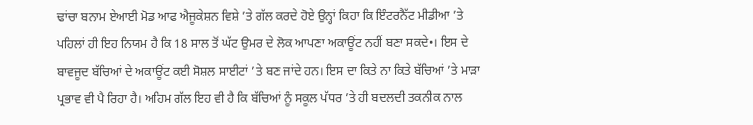ਢਾਂਚਾ ਬਨਾਮ ਏਆਈ ਮੋਡ ਆਫ ਐਜੂਕੇਸ਼ਨ ਵਿਸ਼ੇ ’ਤੇ ਗੱਲ ਕਰਦੇ ਹੋਏ ਉਨ੍ਹਾਂ ਕਿਹਾ ਕਿ ਇੰਟਰਨੈੱਟ ਮੀਡੀਆ ’ਤੇ ਪਹਿਲਾਂ ਹੀ ਇਹ ਨਿਯਮ ਹੈ ਕਿ 18 ਸਾਲ ਤੋਂ ਘੱਟ ਉਮਰ ਦੇ ਲੋਕ ਆਪਣਾ ਅਕਾਊਂਟ ਨਹੀਂ ਬਣਾ ਸਕਦੇ•। ਇਸ ਦੇ ਬਾਵਜੂਦ ਬੱਚਿਆਂ ਦੇ ਅਕਾਊਂਟ ਕਈ ਸੋਸ਼ਲ ਸਾਈਟਾਂ ’ਤੇ ਬਣ ਜਾਂਦੇ ਹਨ। ਇਸ ਦਾ ਕਿਤੇ ਨਾ ਕਿਤੇ ਬੱਚਿਆਂ ’ਤੇ ਮਾੜਾ ਪ੍ਰਭਾਵ ਵੀ ਪੈ ਰਿਹਾ ਹੈ। ਅਹਿਮ ਗੱਲ ਇਹ ਵੀ ਹੈ ਕਿ ਬੱਚਿਆਂ ਨੂੰ ਸਕੂਲ ਪੱਧਰ ’ਤੇ ਹੀ ਬਦਲਦੀ ਤਕਨੀਕ ਨਾਲ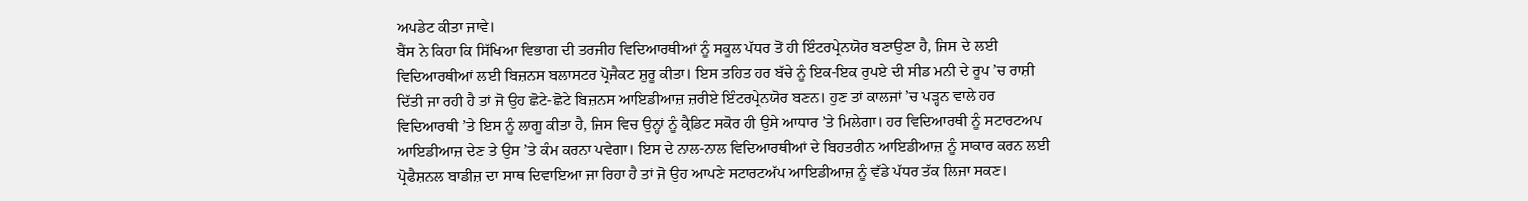ਅਪਡੇਟ ਕੀਤਾ ਜਾਵੇ।
ਬੈਂਸ ਨੇ ਕਿਹਾ ਕਿ ਸਿੱਖਿਆ ਵਿਭਾਗ ਦੀ ਤਰਜੀਹ ਵਿਦਿਆਰਥੀਆਂ ਨੂੰ ਸਕੂਲ ਪੱਧਰ ਤੋਂ ਹੀ ਇੰਟਰਪ੍ਰੇਨਯੋਰ ਬਣਾਉਣਾ ਹੈ, ਜਿਸ ਦੇ ਲਈ ਵਿਦਿਆਰਥੀਆਂ ਲਈ ਬਿਜ਼ਨਸ ਬਲਾਸਟਰ ਪ੍ਰੋਜੈਕਟ ਸ਼ੁਰੂ ਕੀਤਾ। ਇਸ ਤਹਿਤ ਹਰ ਬੱਚੇ ਨੂੰ ਇਕ-ਇਕ ਰੁਪਏ ਦੀ ਸੀਡ ਮਨੀ ਦੇ ਰੂਪ ’ਚ ਰਾਸ਼ੀ ਦਿੱਤੀ ਜਾ ਰਹੀ ਹੈ ਤਾਂ ਜੋ ਉਹ ਛੋਟੇ-ਛੋਟੇ ਬਿਜ਼ਨਸ ਆਇਡੀਆਜ਼ ਜ਼ਰੀਏ ਇੰਟਰਪ੍ਰੇਨਯੋਰ ਬਣਨ। ਹੁਣ ਤਾਂ ਕਾਲਜਾਂ ’ਚ ਪੜ੍ਹਨ ਵਾਲੇ ਹਰ ਵਿਦਿਆਰਥੀ ’ਤੇ ਇਸ ਨੂੰ ਲਾਗੂ ਕੀਤਾ ਹੈ, ਜਿਸ ਵਿਚ ਉਨ੍ਹਾਂ ਨੂੰ ਕ੍ਰੈਡਿਟ ਸਕੋਰ ਹੀ ਉਸੇ ਆਧਾਰ ’ਤੇ ਮਿਲੇਗਾ। ਹਰ ਵਿਦਿਆਰਥੀ ਨੂੰ ਸਟਾਰਟਅਪ ਆਇਡੀਆਜ਼ ਦੇਣ ਤੇ ਉਸ ’ਤੇ ਕੰਮ ਕਰਨਾ ਪਵੇਗਾ। ਇਸ ਦੇ ਨਾਲ-ਨਾਲ ਵਿਦਿਆਰਥੀਆਂ ਦੇ ਬਿਹਤਰੀਨ ਆਇਡੀਆਜ਼ ਨੂੰ ਸਾਕਾਰ ਕਰਨ ਲਈ ਪ੍ਰੋਫੈਸ਼ਨਲ ਬਾਡੀਜ਼ ਦਾ ਸਾਥ ਦਿਵਾਇਆ ਜਾ ਰਿਹਾ ਹੈ ਤਾਂ ਜੋ ਉਹ ਆਪਣੇ ਸਟਾਰਟਅੱਪ ਆਇਡੀਆਜ਼ ਨੂੰ ਵੱਡੇ ਪੱਧਰ ਤੱਕ ਲਿਜਾ ਸਕਣ।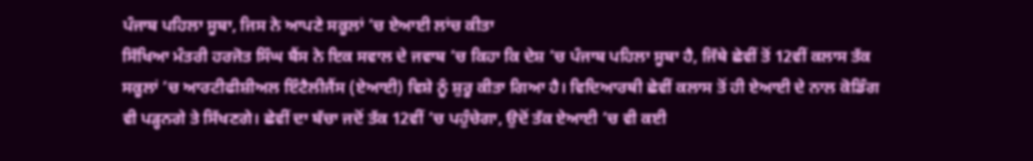ਪੰਜਾਬ ਪਹਿਲਾ ਸੂਬਾ, ਜਿਸ ਨੇ ਆਪਣੇ ਸਕੂਲਾਂ ’ਚ ਏਆਈ ਲਾਂਚ ਕੀਤਾ
ਸਿੱਖਿਆ ਮੰਤਰੀ ਹਰਜੋਤ ਸਿੰਘ ਬੈਂਸ ਨੇ ਇਕ ਸਵਾਲ ਦੇ ਜਵਾਬ ’ਚ ਕਿਹਾ ਕਿ ਦੇਸ਼ ’ਚ ਪੰਜਾਬ ਪਹਿਲਾ ਸੂਬਾ ਹੈ, ਜਿੱਥੇ ਛੇਵੀਂ ਤੋਂ 12ਵੀਂ ਕਲਾਸ ਤੱਕ ਸਕੂਲਾਂ ’ਚ ਆਰਟੀਫੀਸ਼ੀਅਲ ਇੰਟੈਲੀਜੈਂਸ (ਏਆਈ) ਵਿਸ਼ੇ ਨੂੰ ਸ਼ੁਰੂ ਕੀਤਾ ਗਿਆ ਹੈ। ਵਿਦਿਆਰਥੀ ਛੇਵੀਂ ਕਲਾਸ ਤੋਂ ਹੀ ਏਆਈ ਦੇ ਨਾਲ ਕੋਡਿੰਗ ਵੀ ਪੜ੍ਹਨਗੇ ਤੇ ਸਿੱਖਣਗੇ। ਛੇਵੀਂ ਦਾ ਬੱਚਾ ਜਦੋਂ ਤੱਕ 12ਵੀਂ ’ਚ ਪਹੁੰਚੇਗਾ, ਉਦੋਂ ਤੱਕ ਏਆਈ ’ਚ ਵੀ ਕਈ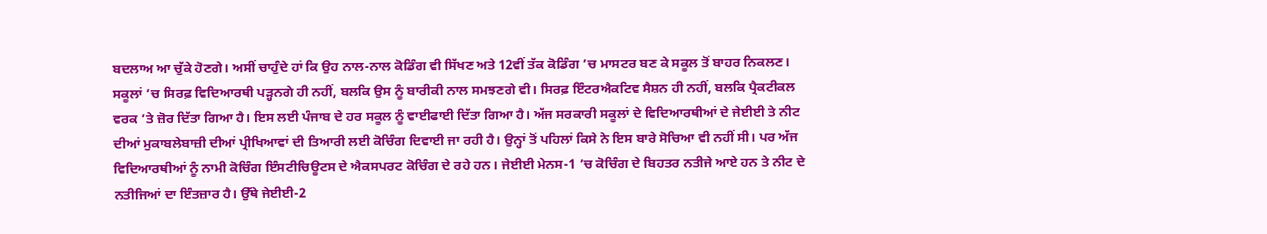ਬਦਲਾਅ ਆ ਚੁੱਕੇ ਹੋਣਗੇ। ਅਸੀਂ ਚਾਹੁੰਦੇ ਹਾਂ ਕਿ ਉਹ ਨਾਲ-ਨਾਲ ਕੋਡਿੰਗ ਵੀ ਸਿੱਖਣ ਅਤੇ 12ਵੀਂ ਤੱਕ ਕੋਡਿੰਗ ’ਚ ਮਾਸਟਰ ਬਣ ਕੇ ਸਕੂਲ ਤੋਂ ਬਾਹਰ ਨਿਕਲਣ। ਸਕੂਲਾਂ ’ਚ ਸਿਰਫ਼ ਵਿਦਿਆਰਥੀ ਪੜ੍ਹਨਗੇ ਹੀ ਨਹੀਂ, ਬਲਕਿ ਉਸ ਨੂੰ ਬਾਰੀਕੀ ਨਾਲ ਸਮਝਣਗੇ ਵੀ। ਸਿਰਫ਼ ਇੰਟਰਐਕਟਿਵ ਸੈਸ਼ਨ ਹੀ ਨਹੀਂ, ਬਲਕਿ ਪ੍ਰੈਕਟੀਕਲ ਵਰਕ ’ਤੇ ਜ਼ੋਰ ਦਿੱਤਾ ਗਿਆ ਹੈ। ਇਸ ਲਈ ਪੰਜਾਬ ਦੇ ਹਰ ਸਕੂਲ ਨੂੰ ਵਾਈਫਾਈ ਦਿੱਤਾ ਗਿਆ ਹੈ। ਅੱਜ ਸਰਕਾਰੀ ਸਕੂਲਾਂ ਦੇ ਵਿਦਿਆਰਥੀਆਂ ਦੇ ਜੇਈਈ ਤੇ ਨੀਟ ਦੀਆਂ ਮੁਕਾਬਲੇਬਾਜ਼ੀ ਦੀਆਂ ਪ੍ਰੀਖਿਆਵਾਂ ਦੀ ਤਿਆਰੀ ਲਈ ਕੋਚਿੰਗ ਦਿਵਾਈ ਜਾ ਰਹੀ ਹੈ। ਉਨ੍ਹਾਂ ਤੋਂ ਪਹਿਲਾਂ ਕਿਸੇ ਨੇ ਇਸ ਬਾਰੇ ਸੋਚਿਆ ਵੀ ਨਹੀਂ ਸੀ। ਪਰ ਅੱਜ ਵਿਦਿਆਰਥੀਆਂ ਨੂੰ ਨਾਮੀ ਕੋਚਿੰਗ ਇੰਸਟੀਚਿਊਟਸ ਦੇ ਐਕਸਪਰਟ ਕੋਚਿੰਗ ਦੇ ਰਹੇ ਹਨ। ਜੇਈਈ ਮੇਨਸ-1 ’ਚ ਕੋਚਿੰਗ ਦੇ ਬਿਹਤਰ ਨਤੀਜੇ ਆਏ ਹਨ ਤੇ ਨੀਟ ਦੇ ਨਤੀਜਿਆਂ ਦਾ ਇੰਤਜ਼ਾਰ ਹੈ। ਉੱਥੇ ਜੇਈਈ-2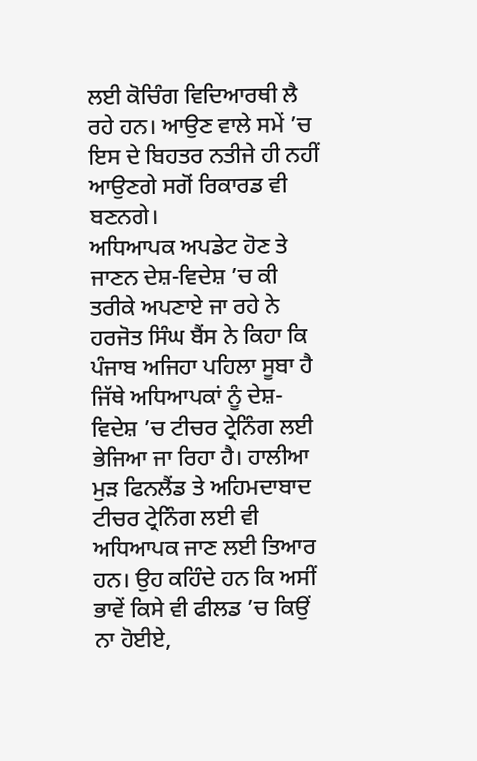ਲਈ ਕੋਚਿੰਗ ਵਿਦਿਆਰਥੀ ਲੈ ਰਹੇ ਹਨ। ਆਉਣ ਵਾਲੇ ਸਮੇਂ ’ਚ ਇਸ ਦੇ ਬਿਹਤਰ ਨਤੀਜੇ ਹੀ ਨਹੀਂ ਆਉਣਗੇ ਸਗੋਂ ਰਿਕਾਰਡ ਵੀ ਬਣਨਗੇ।
ਅਧਿਆਪਕ ਅਪਡੇਟ ਹੋਣ ਤੇ ਜਾਣਨ ਦੇਸ਼-ਵਿਦੇਸ਼ ’ਚ ਕੀ ਤਰੀਕੇ ਅਪਣਾਏ ਜਾ ਰਹੇ ਨੇ
ਹਰਜੋਤ ਸਿੰਘ ਬੈਂਸ ਨੇ ਕਿਹਾ ਕਿ ਪੰਜਾਬ ਅਜਿਹਾ ਪਹਿਲਾ ਸੂਬਾ ਹੈ ਜਿੱਥੇ ਅਧਿਆਪਕਾਂ ਨੂੰ ਦੇਸ਼-ਵਿਦੇਸ਼ ’ਚ ਟੀਚਰ ਟ੍ਰੇਨਿੰਗ ਲਈ ਭੇਜਿਆ ਜਾ ਰਿਹਾ ਹੈ। ਹਾਲੀਆ ਮੁੜ ਫਿਨਲੈਂਡ ਤੇ ਅਹਿਮਦਾਬਾਦ ਟੀਚਰ ਟ੍ਰੇਨਿੰਗ ਲਈ ਵੀ ਅਧਿਆਪਕ ਜਾਣ ਲਈ ਤਿਆਰ ਹਨ। ਉਹ ਕਹਿੰਦੇ ਹਨ ਕਿ ਅਸੀਂ ਭਾਵੇਂ ਕਿਸੇ ਵੀ ਫੀਲਡ ’ਚ ਕਿਉਂ ਨਾ ਹੋਈਏ,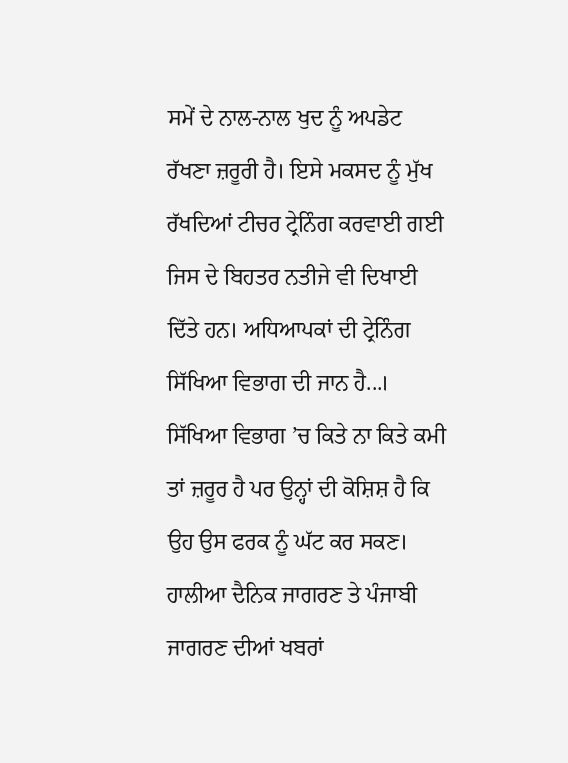ਸਮੇਂ ਦੇ ਨਾਲ-ਨਾਲ ਖੁਦ ਨੂੰ ਅਪਡੇਟ ਰੱਖਣਾ ਜ਼ਰੂਰੀ ਹੈ। ਇਸੇ ਮਕਸਦ ਨੂੰ ਮੁੱਖ ਰੱਖਦਿਆਂ ਟੀਚਰ ਟ੍ਰੇਨਿੰਗ ਕਰਵਾਈ ਗਈ ਜਿਸ ਦੇ ਬਿਹਤਰ ਨਤੀਜੇ ਵੀ ਦਿਖਾਈ ਦਿੱਤੇ ਹਨ। ਅਧਿਆਪਕਾਂ ਦੀ ਟ੍ਰੇਨਿੰਗ ਸਿੱਖਿਆ ਵਿਭਾਗ ਦੀ ਜਾਨ ਹੈ...। ਸਿੱਖਿਆ ਵਿਭਾਗ ’ਚ ਕਿਤੇ ਨਾ ਕਿਤੇ ਕਮੀ ਤਾਂ ਜ਼ਰੂਰ ਹੈ ਪਰ ਉਨ੍ਹਾਂ ਦੀ ਕੋਸ਼ਿਸ਼ ਹੈ ਕਿ ਉਹ ਉਸ ਫਰਕ ਨੂੰ ਘੱਟ ਕਰ ਸਕਣ। ਹਾਲੀਆ ਦੈਨਿਕ ਜਾਗਰਣ ਤੇ ਪੰਜਾਬੀ ਜਾਗਰਣ ਦੀਆਂ ਖਬਰਾਂ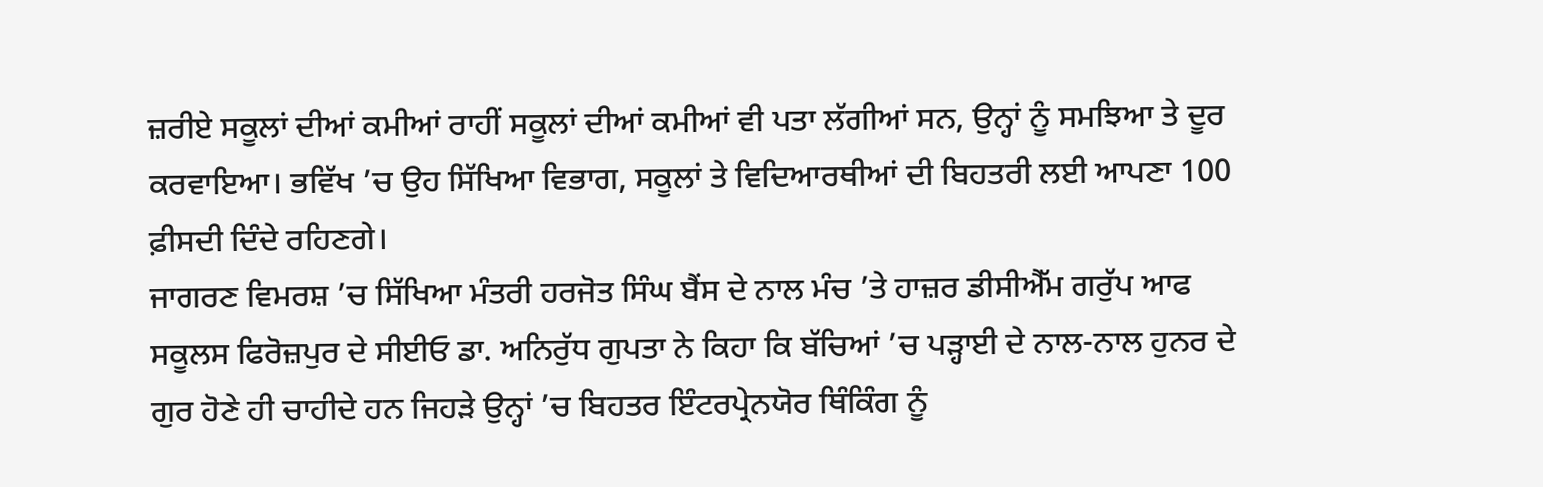ਜ਼ਰੀਏ ਸਕੂਲਾਂ ਦੀਆਂ ਕਮੀਆਂ ਰਾਹੀਂ ਸਕੂਲਾਂ ਦੀਆਂ ਕਮੀਆਂ ਵੀ ਪਤਾ ਲੱਗੀਆਂ ਸਨ, ਉਨ੍ਹਾਂ ਨੂੰ ਸਮਝਿਆ ਤੇ ਦੂਰ ਕਰਵਾਇਆ। ਭਵਿੱਖ ’ਚ ਉਹ ਸਿੱਖਿਆ ਵਿਭਾਗ, ਸਕੂਲਾਂ ਤੇ ਵਿਦਿਆਰਥੀਆਂ ਦੀ ਬਿਹਤਰੀ ਲਈ ਆਪਣਾ 100 ਫ਼ੀਸਦੀ ਦਿੰਦੇ ਰਹਿਣਗੇ।
ਜਾਗਰਣ ਵਿਮਰਸ਼ ’ਚ ਸਿੱਖਿਆ ਮੰਤਰੀ ਹਰਜੋਤ ਸਿੰਘ ਬੈਂਸ ਦੇ ਨਾਲ ਮੰਚ ’ਤੇ ਹਾਜ਼ਰ ਡੀਸੀਐੱਮ ਗਰੁੱਪ ਆਫ ਸਕੂਲਸ ਫਿਰੋਜ਼ਪੁਰ ਦੇ ਸੀਈਓ ਡਾ. ਅਨਿਰੁੱਧ ਗੁਪਤਾ ਨੇ ਕਿਹਾ ਕਿ ਬੱਚਿਆਂ ’ਚ ਪੜ੍ਹਾਈ ਦੇ ਨਾਲ-ਨਾਲ ਹੁਨਰ ਦੇ ਗੁਰ ਹੋਣੇ ਹੀ ਚਾਹੀਦੇ ਹਨ ਜਿਹੜੇ ਉਨ੍ਹਾਂ ’ਚ ਬਿਹਤਰ ਇੰਟਰਪ੍ਰੇਨਯੋਰ ਥਿੰਕਿੰਗ ਨੂੰ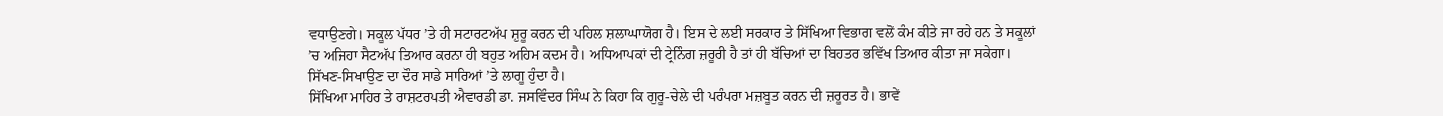ਵਧਾਉਣਗੇ। ਸਕੂਲ ਪੱਧਰ ’ਤੇ ਹੀ ਸਟਾਰਟਅੱਪ ਸ਼ੁਰੂ ਕਰਨ ਦੀ ਪਹਿਲ ਸ਼ਲਾਘਾਯੋਗ ਹੈ। ਇਸ ਦੇ ਲਈ ਸਰਕਾਰ ਤੇ ਸਿੱਖਿਆ ਵਿਭਾਗ ਵਲੋਂ ਕੰਮ ਕੀਤੇ ਜਾ ਰਹੇ ਹਨ ਤੇ ਸਕੂਲਾਂ ’ਚ ਅਜਿਹਾ ਸੈਟਅੱਪ ਤਿਆਰ ਕਰਨਾ ਹੀ ਬਹੁਤ ਅਹਿਮ ਕਦਮ ਹੈ। ਅਧਿਆਪਕਾਂ ਦੀ ਟ੍ਰੇਨਿੰਗ ਜ਼ਰੂਰੀ ਹੈ ਤਾਂ ਹੀ ਬੱਚਿਆਂ ਦਾ ਬਿਹਤਰ ਭਵਿੱਖ ਤਿਆਰ ਕੀਤਾ ਜਾ ਸਕੇਗਾ। ਸਿੱਖਣ-ਸਿਖਾਉਣ ਦਾ ਦੌਰ ਸਾਡੇ ਸਾਰਿਆਂ ’ਤੇ ਲਾਗੂ ਹੁੰਦਾ ਹੈ।
ਸਿੱਖਿਆ ਮਾਹਿਰ ਤੇ ਰਾਸ਼ਟਰਪਤੀ ਐਵਾਰਡੀ ਡਾ. ਜਸਵਿੰਦਰ ਸਿੰਘ ਨੇ ਕਿਹਾ ਕਿ ਗੁਰੂ-ਚੇਲੇ ਦੀ ਪਰੰਪਰਾ ਮਜ਼ਬੂਤ ਕਰਨ ਦੀ ਜ਼ਰੂਰਤ ਹੈ। ਭਾਵੇਂ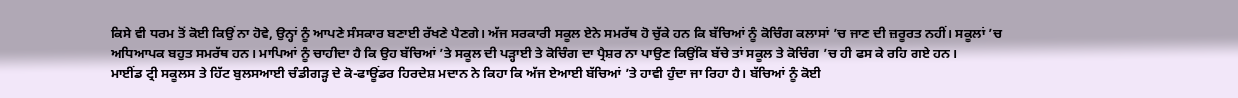ਕਿਸੇ ਵੀ ਧਰਮ ਤੋਂ ਕੋਈ ਕਿਉਂ ਨਾ ਹੋਵੇ, ਉਨ੍ਹਾਂ ਨੂੰ ਆਪਣੇ ਸੰਸਕਾਰ ਬਣਾਈ ਰੱਖਣੇ ਪੈਣਗੇ। ਅੱਜ ਸਰਕਾਰੀ ਸਕੂਲ ਏਨੇ ਸਮਰੱਥ ਹੋ ਚੁੱਕੇ ਹਨ ਕਿ ਬੱਚਿਆਂ ਨੂੰ ਕੋਚਿੰਗ ਕਲਾਸਾਂ ’ਚ ਜਾਣ ਦੀ ਜ਼ਰੂਰਤ ਨਹੀਂ। ਸਕੂਲਾਂ ’ਚ ਅਧਿਆਪਕ ਬਹੁਤ ਸਮਰੱਥ ਹਨ। ਮਾਪਿਆਂ ਨੂੰ ਚਾਹੀਦਾ ਹੈ ਕਿ ਉਹ ਬੱਚਿਆਂ ’ਤੇ ਸਕੂਲ ਦੀ ਪੜ੍ਹਾਈ ਤੇ ਕੋਚਿੰਗ ਦਾ ਪ੍ਰੈਸ਼ਰ ਨਾ ਪਾਉਣ ਕਿਉਂਕਿ ਬੱਚੇ ਤਾਂ ਸਕੂਲ ਤੇ ਕੋਚਿੰਗ ’ਚ ਹੀ ਫਸ ਕੇ ਰਹਿ ਗਏ ਹਨ।
ਮਾਈਂਡ ਟ੍ਰੀ ਸਕੂਲਸ ਤੇ ਹਿੱਟ ਬੁਲਸਆਈ ਚੰਡੀਗੜ੍ਹ ਦੇ ਕੋ-ਫਾਊਂਡਰ ਹਿਰਦੇਸ਼ ਮਦਾਨ ਨੇ ਕਿਹਾ ਕਿ ਅੱਜ ਏਆਈ ਬੱਚਿਆਂ ’ਤੇ ਹਾਵੀ ਹੁੰਦਾ ਜਾ ਰਿਹਾ ਹੈ। ਬੱਚਿਆਂ ਨੂੰ ਕੋਈ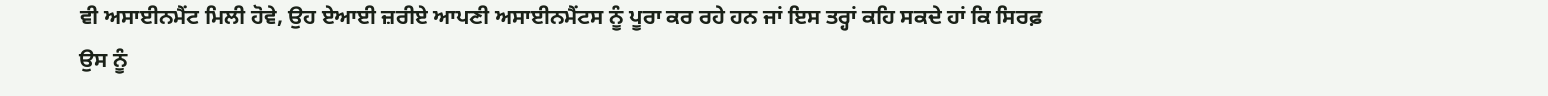ਵੀ ਅਸਾਈਨਮੈਂਟ ਮਿਲੀ ਹੋਵੇ, ਉਹ ਏਆਈ ਜ਼ਰੀਏ ਆਪਣੀ ਅਸਾਈਨਮੈਂਟਸ ਨੂੰ ਪੂਰਾ ਕਰ ਰਹੇ ਹਨ ਜਾਂ ਇਸ ਤਰ੍ਹਾਂ ਕਹਿ ਸਕਦੇ ਹਾਂ ਕਿ ਸਿਰਫ਼ ਉਸ ਨੂੰ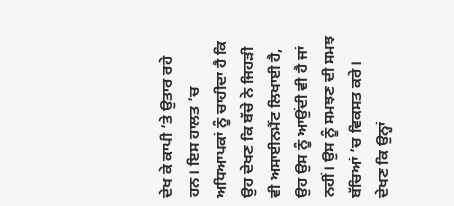ਦੇਖ ਕੇ ਕਾਪੀ ’ਤੇ ਉਤਾਰ ਰਹੇ ਹਨ। ਇਸ ਹਾਲਤ ’ਚ ਅਧਿਆਪਕਾਂ ਨੂੰ ਚਾਹੀਦਾ ਹੈ ਕਿ ਉਹ ਦੇਖਣ ਕਿ ਬੱਚੇ ਨੇ ਜਿਹੜੀ ਵੀ ਅਸਾਈਨਮੈਂਟ ਲਿਖਾਈ ਹੈ, ਉਹ ਉਸ ਨੂੰ ਆਉਂਦੀ ਵੀ ਹੈ ਜਾਂ ਨਹੀਂ। ਉਸ ਨੂੰ ਸਮਝਣ ਦੀ ਸਮਝ ਬੱਚਿਆਂ ’ਚ ਵਿਕਸਤ ਕਰੇ। ਦੇਖਣ ਕਿ ਉਨ੍ਹਾਂ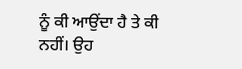ਨੂੰ ਕੀ ਆਉਂਦਾ ਹੈ ਤੇ ਕੀ ਨਹੀਂ। ਉਹ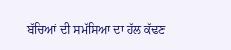ਬੱਚਿਆਂ ਦੀ ਸਮੱਸਿਆ ਦਾ ਹੱਲ ਕੱਢਣ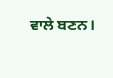ਵਾਲੇ ਬਣਨ।